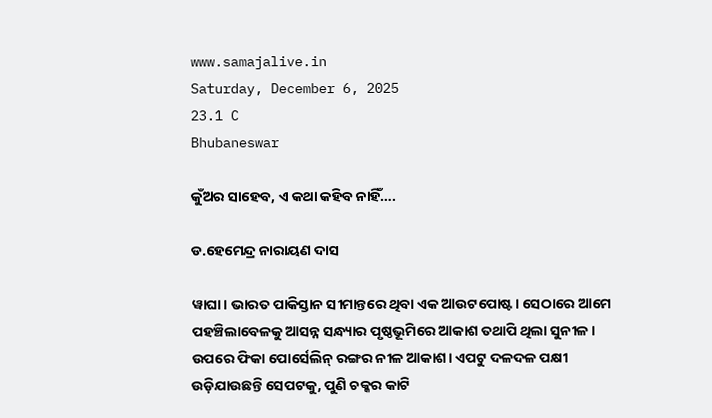www.samajalive.in
Saturday, December 6, 2025
23.1 C
Bhubaneswar

କୁଁଅର ସାହେବ, ଏ କଥା କହିବ ନାହିଁ….

ଡ.ହେମେନ୍ଦ୍ର ନାରାୟଣ ଦାସ

ୱାଘା। ଭାରତ ପାକିସ୍ତାନ ସୀମାନ୍ତରେ ଥିବା ଏକ ଆଉଟପୋଷ୍ଟ। ସେଠାରେ ଆମେ ପହଞ୍ଚିଲାବେଳକୁ ଆସନ୍ନ ସନ୍ଧ୍ୟାର ପୃଷ୍ଠଭୂମିରେ ଆକାଶ ତଥାପି ଥିଲା ସୁନୀଳ। ଉପରେ ଫିକା ପୋର୍ସେଲିନ୍‌ ରଙ୍ଗର ନୀଳ ଆକାଶ। ଏପଟୁ ଦଳଦଳ ପକ୍ଷୀ ଉଡ଼ିଯାଉଛନ୍ତି ସେପଟକୁ, ପୁଣି ଚକ୍କର କାଟି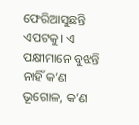ଫେରିଆସୁଛନ୍ତି ଏପଟକୁ। ଏ ପକ୍ଷୀମାନେ ବୁଝନ୍ତି ନାହିଁ କ’ଣ ଭୂଗୋଳ, କ’ଣ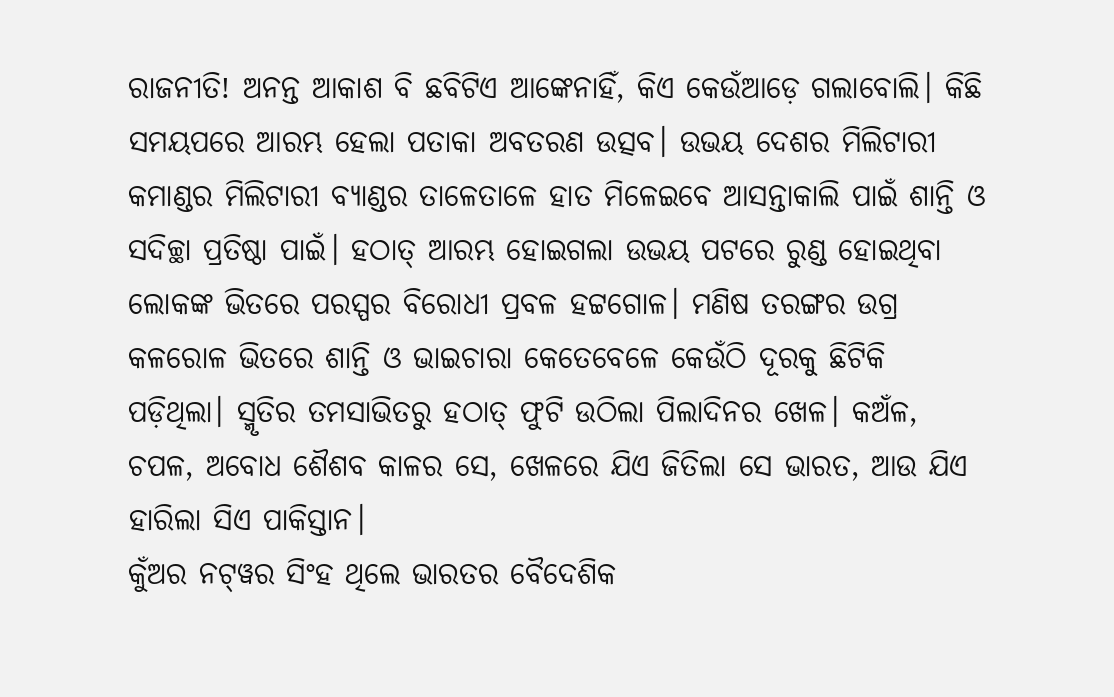ରାଜନୀତି! ଅନନ୍ତ ଆକାଶ ବି ଛବିଟିଏ ଆଙ୍କେନାହିଁ, କିଏ କେଉଁଆଡ଼େ ଗଲାବୋଲି। କିଛି ସମୟପରେ ଆରମ୍ଭ ହେଲା ପତାକା ଅବତରଣ ଉତ୍ସବ। ଉଭୟ ଦେଶର ମିଲିଟାରୀ କମାଣ୍ଡର ମିଲିଟାରୀ ବ୍ୟାଣ୍ଡର ତାଳେତାଳେ ହାତ ମିଳେଇବେ ଆସନ୍ତାକାଲି ପାଇଁ ଶାନ୍ତି ଓ ସଦିଚ୍ଛା ପ୍ରତିଷ୍ଠା ପାଇଁ। ହଠାତ୍‌ ଆରମ୍ଭ ହୋଇଗଲା ଉଭୟ ପଟରେ ରୁଣ୍ଡ ହୋଇଥିବା ଲୋକଙ୍କ ଭିତରେ ପରସ୍ପର ବିରୋଧୀ ପ୍ରବଳ ହଟ୍ଟଗୋଳ। ମଣିଷ ତରଙ୍ଗର ଉଗ୍ର କଳରୋଳ ଭିତରେ ଶାନ୍ତି ଓ ଭାଇଚାରା କେତେବେଳେ କେଉଁଠି ଦୂରକୁ ଛିଟିକି ପଡ଼ିଥିଲା। ସ୍ମୃତିର ତମସାଭିତରୁ ହଠାତ୍‌ ଫୁଟି ଉଠିଲା ପିଲାଦିନର ଖେଳ। କଅଁଳ, ଚପଳ, ଅବୋଧ ଶୈଶବ କାଳର ସେ, ଖେଳରେ ଯିଏ ଜିତିଲା ସେ ଭାରତ, ଆଉ ଯିଏ ହାରିଲା ସିଏ ପାକିସ୍ତାନ।
କୁଁଅର ନଟ୍‌ୱର ସିଂହ ଥିଲେ ଭାରତର ବୈଦେଶିକ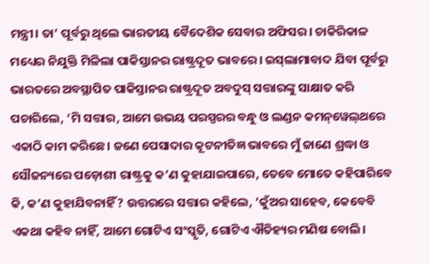ମନ୍ତ୍ରୀ। ତା’ ପୂର୍ବରୁ ଥିଲେ ଭାରତୀୟ ବୈଦେଶିକ ସେବାର ଅଫିସର। ଚାକିରିକାଳ ମଧ୍ୟ‌େର ନିଯୁକ୍ତି ମିଳିଲା ପାକିସ୍ତାନର ରାଷ୍ଟ୍ରଦୂତ ଭାବରେ। ଇସ୍‌ଲାମାବାଦ ଯିବା ପୂର୍ବରୁ ଭାରତରେ ଅବସ୍ଥାପିତ ପାକିସ୍ତାନର ରାଷ୍ଟ୍ରଦୂତ ଅବଦୁସ୍‌ ସତ୍ତାରଙ୍କୁ ସାକ୍ଷାତ କରି ପଚାରିଲେ, ‘ମି ସତ୍ତାର, ଆମେ ଉଭୟ ପରସ୍ପରର ବନ୍ଧୁ ଓ ଲଣ୍ଡନ କମନ୍‌ୱେଲ୍‌ଥରେ ଏକାଠି କାମ କରିଛେ। ଜଣେ ପେସାଦାର କୂଟନୀତିଜ୍ଞ ଭାବରେ ମୁଁ ଜାଣେ ଶ୍ରଦ୍ଧା ଓ ସୌଜନ୍ୟରେ ପଡ଼ୋଶୀ ରାଷ୍ଟ୍ରକୁ କ’ଣ କୁହାଯାଇପାରେ, ତେବେ ମୋତେ କହିପାରିବେ କି, କ’ଣ କୁହାଯିବନାହିଁ? ଉତ୍ତରରେ ସତ୍ତାର କହିଲେ, ‘କୁଁଅର ସାହେବ, କେବେବି ଏକଥା କହିବ ନାହିଁ, ଆମେ ଗୋଟିଏ ସଂସ୍କୃତି, ଗୋଟିଏ ଐତିହ୍ୟର ମଣିଷ ବୋଲି।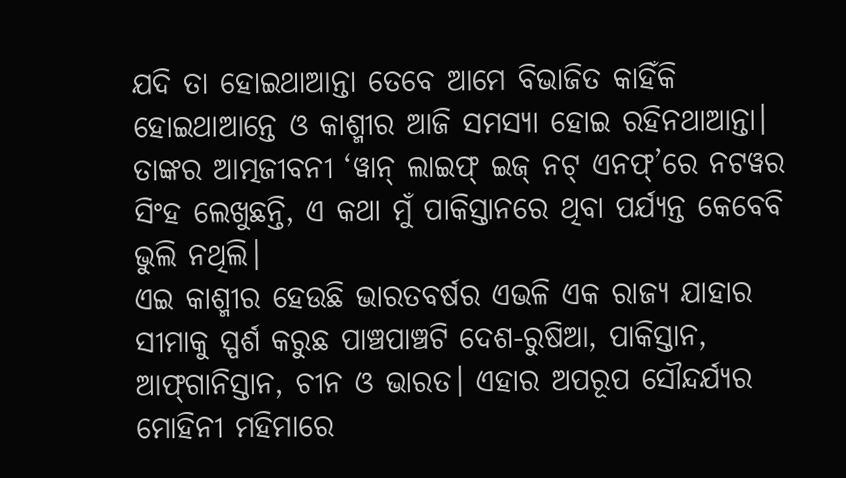ଯଦି ତା ହୋଇଥାଆନ୍ତା ତେବେ ଆମେ ବିଭାଜିତ କାହିଁକି ହୋଇଥାଆନ୍ତେ ଓ କାଶ୍ମୀର ଆଜି ସମସ୍ୟା ହୋଇ ରହିନଥାଆନ୍ତା। ତାଙ୍କର ଆତ୍ମଜୀବନୀ ‘ୱାନ୍‌ ଲାଇଫ୍‌ ଇଜ୍‌ ନଟ୍‌ ଏନଫ୍‌’ରେ ନଟୱର ସିଂହ ଲେଖୁଛନ୍ତି, ଏ କଥା ମୁଁ ପାକିସ୍ତାନରେ ଥିବା ପର୍ଯ୍ୟନ୍ତ କେବେବି ଭୁଲି ନଥିଲି।
ଏଇ କାଶ୍ମୀର ହେଉଛି ଭାରତବର୍ଷର ଏଭଳି ଏକ ରାଜ୍ୟ ଯାହାର ସୀମାକୁ ସ୍ପର୍ଶ କରୁଛ ପାଞ୍ଚପାଞ୍ଚଟି ଦେଶ-ରୁଷିଆ, ପାକିସ୍ତାନ, ଆଫ୍‌ଗାନିସ୍ତାନ, ଚୀନ ଓ ଭାରତ। ଏହାର ଅପରୂପ ସୌନ୍ଦର୍ଯ୍ୟର ମୋହିନୀ ମହିମାରେ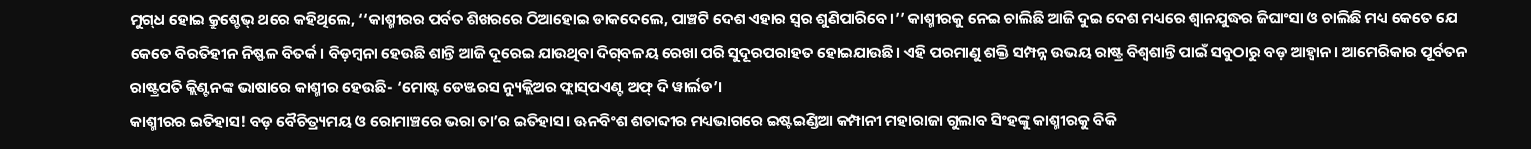ମୁଗ୍‌ଧ ହୋଇ କ୍ରୁଶ୍ଚେଭ୍‌ ଥରେ କହିଥିଲେ, ‘‘କାଶ୍ମୀରର ପର୍ବତ ଶିଖରରେ ଠିଆହୋଇ ଡାକଦେଲେ, ପାଞ୍ଚଟି ଦେଶ ଏହାର ସ୍ବର ଶୁଣିପାରିବେ।’’ କାଶ୍ମୀରକୁ ନେଇ ଚାଲିଛି ଆଜି ଦୁଇ ଦେଶ ମଧ୍ୟରେ ଶ୍ବାନଯୁଦ୍ଧର ଜିଘାଂସା ଓ ଚାଲିଛି ମଧ୍ୟ କେତେ ଯେ କେତେ ବିରତିହୀନ ନିଷ୍ଫଳ ବିତର୍କ। ବିଡ଼ମ୍ବନା ହେଉଛି ଶାନ୍ତି ଆଜି ଦୂରେଇ ଯାଉଥିବା ଦିଗ୍‌ବଳୟ ରେଖା ପରି ସୁଦୂରପରାହତ ହୋଇଯାଉଛି। ଏହି ପରମାଣୁ ଶକ୍ତି ସମ୍ପନ୍ନ ଉଭୟ ରାଷ୍ଟ୍ର ବିଶ୍ବଶାନ୍ତି ପାଇଁ ସବୁଠାରୁ ବଡ଼ ଆହ୍ବାନ। ଆମେରିକାର ପୂର୍ବତନ ରାଷ୍ଟ୍ରପତି କ୍ଲିଣ୍ଟନଙ୍କ ଭାଷାରେ କାଶ୍ମୀର ହେଉଛି- ‘ମୋଷ୍ଟ ଡେଞ୍ଜରସ ନ୍ୟୁକ୍ଲିଅର ଫ୍ଲାସ୍‌ପଏଣ୍ଟ ଅଫ୍‌ ଦି ୱାର୍ଲଡ’।
କାଶ୍ମୀରର ଇତିହାସ! ବଡ଼ ବୈଚିତ୍ର୍ୟମୟ ଓ ରୋମାଞ୍ଚରେ ଭରା ତା’ର ଇତିହାସ। ଊନବିଂଶ ଶତାବ୍ଦୀର ମଧ୍ୟଭାଗରେ ଇଷ୍ଟଇଣ୍ଡିଆ କମ୍ପାନୀ ମହାରାଜା ଗୁଲାବ ସିଂହଙ୍କୁ କାଶ୍ମୀରକୁ ବିକି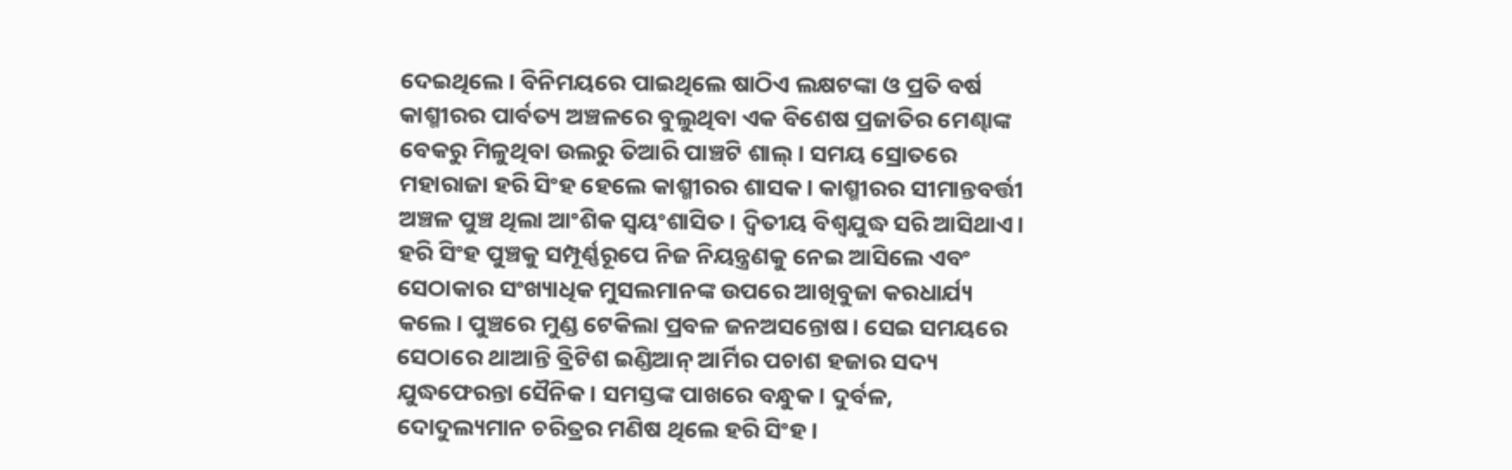ଦେଇଥିଲେ। ବିନିମୟରେ ପାଇଥିଲେ ଷାଠିଏ ଲକ୍ଷଟଙ୍କା ଓ ପ୍ରତି ବର୍ଷ କାଶ୍ମୀରର ପାର୍ବତ୍ୟ ଅଞ୍ଚଳରେ ବୁଲୁଥିବା ଏକ ବିଶେଷ ପ୍ରଜାତିର ମେଣ୍ଢାଙ୍କ ବେକରୁ ମିଳୁଥିବା ଉଲରୁ ତିଆରି ପାଞ୍ଚଟି ଶାଲ୍‌। ସମୟ ସ୍ରୋତରେ ମହାରାଜା ହରି ସିଂହ ହେଲେ କାଶ୍ମୀରର ଶାସକ। କାଶ୍ମୀରର ସୀମାନ୍ତବର୍ତ୍ତୀ ଅଞ୍ଚଳ ପୁଞ୍ଚ ଥିଲା ଆଂଶିକ ସ୍ବୟଂଶାସିତ। ଦ୍ବିତୀୟ ବିଶ୍ବଯୁଦ୍ଧ ସରି ଆସିଥାଏ। ହରି ସିଂହ ପୁଞ୍ଚକୁ ସମ୍ପୂର୍ଣ୍ଣରୂପେ ନିଜ ନିୟନ୍ତ୍ରଣକୁ ନେଇ ଆସିଲେ ଏବଂ ସେଠାକାର ସଂଖ୍ୟାଧିକ ମୁସଲମାନଙ୍କ ଉପରେ ଆଖିବୁଜା କରଧାର୍ଯ୍ୟ କଲେ। ପୁଞ୍ଚରେ ମୁଣ୍ଡ ଟେକିଲା ପ୍ରବଳ ଜନଅସନ୍ତୋଷ। ସେଇ ସମୟରେ ସେଠାରେ ଥାଆନ୍ତି ବ୍ରିଟିଶ ଇଣ୍ଡିଆନ୍‌ ଆର୍ମିର ପଚାଶ ହଜାର ସଦ୍ୟ ଯୁଦ୍ଧଫେରନ୍ତା ସୈନିକ। ସମସ୍ତଙ୍କ ପାଖରେ ବନ୍ଧୁକ। ଦୁର୍ବଳ, ଦୋଦୁଲ୍ୟମାନ ଚରିତ୍ରର ମଣିଷ ଥିଲେ ହରି ସିଂହ।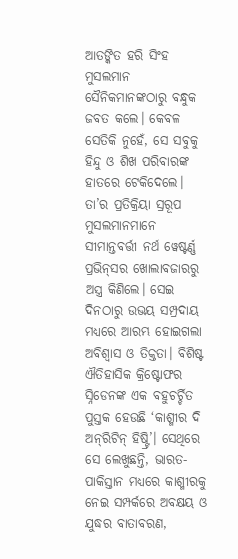ଆତଙ୍କିତ ହରି ସିଂହ ମୁସଲମାନ ସୈନିକମାନଙ୍କଠାରୁ ବନ୍ଧୁକ ଜବତ କଲେ। କେବଳ ସେତିକି ନୁହେଁ, ସେ ସବୁକୁ ହିନ୍ଦୁ ଓ ଶିଖ ପରିବାରଙ୍କ ହାତରେ ଟେକିଦେଲେ। ତା’ର ପ୍ରତିକ୍ରିୟା ସ୍ରରୂପ ମୁସଲମାନମାନେ ସୀମାନ୍ତବର୍ତ୍ତୀ ନର୍ଥ ୱେଷ୍ଟର୍ଣ୍ଣ ପ୍ରଭିନ୍‌ସର ଖୋଲାବଜାରରୁ ଅସ୍ତ୍ର କିଣିଲେ। ସେଇ ଦିନଠାରୁ ଉଭୟ ସମ୍ପ୍ରଦାୟ ମଧ୍ୟରେ ଆରମ୍ଭ ହୋଇଗଲା ଅବିଶ୍ବାସ ଓ ତିକ୍ତତା। ବିଶିଷ୍ଟ ଐତିହାସିକ କ୍ରିଷ୍ଟୋଫର ସ୍ନିଡେନଙ୍କ ଏକ ବହୁଚର୍ଚ୍ଚିତ ପୁସ୍ତକ ହେଉଛି ‘କାଶ୍ମୀର ଦି ଅନ୍‌ରିଟିନ୍‌ ହିଷ୍ଟ୍ରି’। ସେଥିରେ ସେ ଲେଖୁଛନ୍ତି, ଭାରତ- ପାକିସ୍ତାନ ମଧ୍ୟରେ କାଶ୍ମୀରକୁ ନେଇ ସମ୍ପର୍କରେ ଅବକ୍ଷୟ ଓ ଯୁଦ୍ଧର ବାତାବରଣ,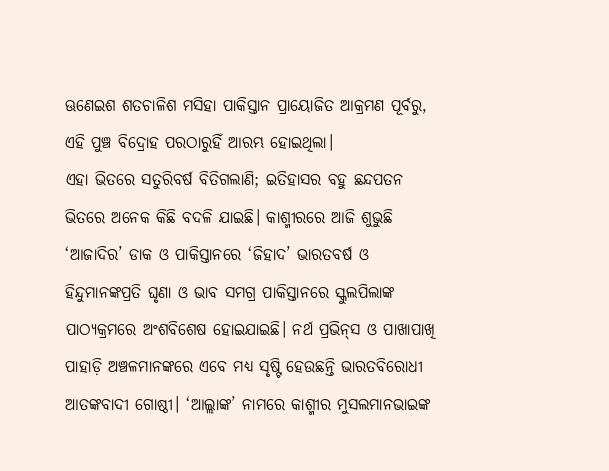ଊଣେଇଶ ଶତଚାଳିଶ ମସିହା ପାକିସ୍ତାନ ପ୍ରାୟୋଜିତ ଆକ୍ରମଣ ପୂର୍ବରୁ, ଏହି ପୁଞ୍ଚ ବିଦ୍ରୋହ ପରଠାରୁହିଁ ଆରମ୍ଭ ହୋଇଥିଲା।
ଏହା ଭିତରେ ସତୁରିବର୍ଷ ବିତିଗଲାଣି; ଇତିହାସର ବହୁ ଛନ୍ଦପତନ ଭିତରେ ଅନେକ କିଛି ବଦଳି ଯାଇଛି। କାଶ୍ମୀରରେ ଆଜି ଶୁଭୁଛି ‘ଆଜାଦିର’ ଡାକ ଓ ପାକିସ୍ତାନରେ ‘ଜିହାଦ’ ଭାରତବର୍ଷ ଓ ହିନ୍ଦୁମାନଙ୍କପ୍ରତି ଘୃଣା ଓ ଭାବ ସମଗ୍ର ପାକିସ୍ତାନରେ ସ୍କୁଲପିଲାଙ୍କ ପାଠ୍ୟକ୍ରମରେ ଅଂଶବିଶେଷ ହୋଇଯାଇଛି। ନର୍ଥ ପ୍ରଭିନ୍‌ସ ଓ ପାଖାପାଖି ପାହାଡ଼ି ଅଞ୍ଚଳମାନଙ୍କରେ ଏବେ ମଧ୍ୟ ସୃଷ୍ଟି ହେଉଛନ୍ତି ଭାରତବିରୋଧୀ ଆତଙ୍କବାଦୀ ଗୋଷ୍ଠୀ। ‘ଆଲ୍ଲାଙ୍କ’ ନାମରେ କାଶ୍ମୀର ମୁସଲମାନଭାଇଙ୍କ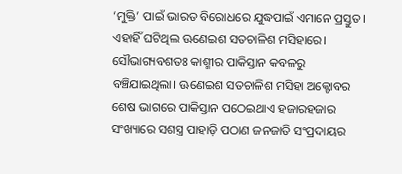‘ମୁକ୍ତି’ ପାଇଁ ଭାରତ ବିରୋଧରେ ଯୁଦ୍ଧପାଇଁ ଏମାନେ ପ୍ରସ୍ତୁତ। ଏହାହିଁ ଘଟିଥିଲ ଊଣେଇଶ ସତଚାଳିଶ ମସିହାରେ। ସୌଭାଗ୍ୟବଶତଃ କାଶ୍ମୀର ପାକିସ୍ତାନ କବଳରୁ ବଞ୍ଚିଯାଇଥିଲା। ଊଣେଇଶ ସତଚାଳିଶ ମସିହା ଅକ୍ଟୋବର ଶେଷ ଭାଗରେ ପାକିସ୍ତାନ ପଠେଇଥାଏ ହଜାରହଜାର ସଂଖ୍ୟାରେ ସଶସ୍ତ୍ର ପାହାଡ଼ି ପଠାଣ ଜନଜାତି ସଂପ୍ରଦାୟର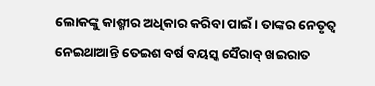ଲୋକଙ୍କୁ କାଶ୍ମୀର ଅଧିକାର କରିବା ପାଇଁ। ତାଙ୍କର ନେତୃତ୍ବ ନେଇଥାଆନ୍ତି ତେଇଶ ବର୍ଷ ବୟସ୍କ ସୈରାବ୍‌ ଖଇରାତ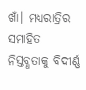ଖାଁ। ମଧ୍ୟରାତ୍ରିର ସମାହିତ ନିସ୍ତବ୍ଧତାକୁ ବିଦୀର୍ଣ୍ଣ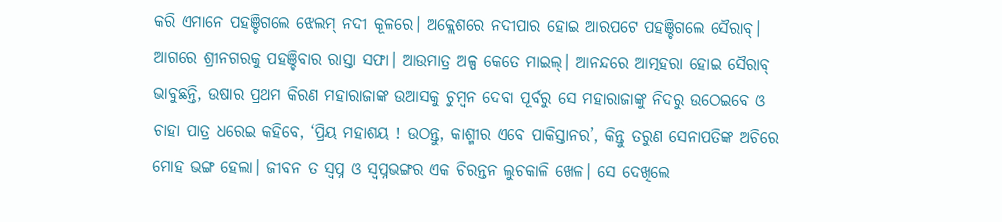କରି ଏମାନେ ପହଞ୍ଚିଗଲେ ଝେଲମ୍‌ ନଦୀ କୂଳରେ। ଅକ୍ଲେଶରେ ନଦୀପାର ହୋଇ ଆରପଟେ ପହଞ୍ଚିଗଲେ ସୈରାବ୍‌। ଆଗରେ ଶ୍ରୀନଗରକୁ ପହଞ୍ଚିବାର ରାସ୍ତା ସଫା। ଆଉମାତ୍ର ଅଳ୍ପ କେତେ ମାଇଲ୍‌। ଆନନ୍ଦରେ ଆତ୍ମହରା ହୋଇ ସୈରାବ୍‌ ଭାବୁଛନ୍ତି, ଉଷାର ପ୍ରଥମ କିରଣ ମହାରାଜାଙ୍କ ଉଆସକୁ ଚୁମ୍ବନ ଦେବା ପୂର୍ବରୁ ସେ ମହାରାଜାଙ୍କୁ ନିଦରୁ ଉଠେଇବେ ଓ ଚାହା ପାତ୍ର ଧରେଇ କହିବେ, ‘ପ୍ରିୟ ମହାଶୟ ! ଉଠନ୍ତୁ, କାଶ୍ମୀର ଏବେ ପାକିସ୍ତାନର’, କିନ୍ତୁ ତରୁଣ ସେନାପତିଙ୍କ ଅଚିରେ ମୋହ ଭଙ୍ଗ ହେଲା। ଜୀବନ ତ ସ୍ବପ୍ନ ଓ ସ୍ବପ୍ନଭଙ୍ଗର ଏକ ଚିରନ୍ତନ ଲୁଚକାଳି ଖେଳ। ସେ ଦେଖିଲେ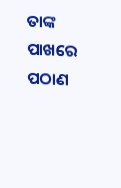ତାଙ୍କ ପାଖରେ ପଠାଣ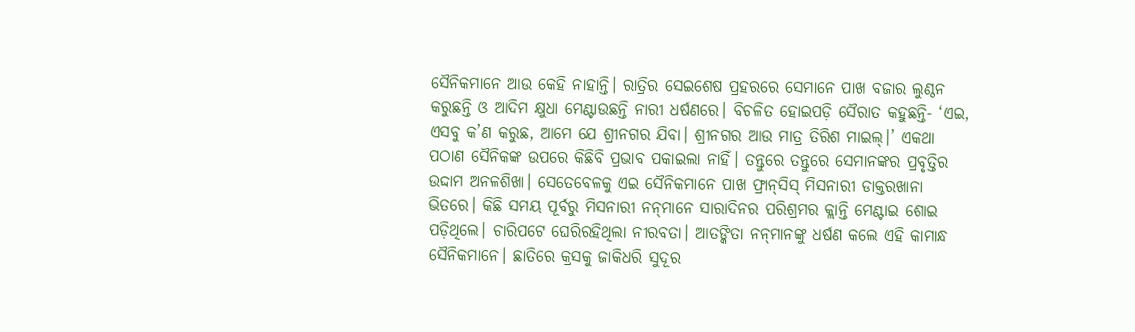ସୈନିକମାନେ ଆଉ କେହି ନାହାନ୍ତି। ରାତ୍ରିର ସେଇଶେଷ ପ୍ରହରରେ ସେମାନେ ପାଖ ବଜାର ଲୁଣ୍ଠନ କରୁଛନ୍ତି ଓ ଆଦିମ କ୍ଷୁଧା ମେଣ୍ଟାଉଛନ୍ତି ନାରୀ ଧର୍ଷଣରେ। ବିଚଳିତ ହୋଇପଡ଼ି ସୈରାତ କହୁଛନ୍ତି- ‘ଏଇ, ଏସବୁ କ’ଣ କରୁଛ, ଆମେ ଯେ ଶ୍ରୀନଗର ଯିବା। ଶ୍ରୀନଗର ଆଉ ମାତ୍ର ତିରିଶ ମାଇଲ୍‌।’ ଏକଥା ପଠାଣ ସୈନିକଙ୍କ ଉପରେ କିଛିବି ପ୍ରଭାବ ପକାଇଲା ନାହିଁ। ତନ୍ତୁରେ ତନ୍ତୁରେ ସେମାନଙ୍କର ପ୍ରବୃତ୍ତିର ଉଦ୍ଦାମ ଅନଳଶିଖା। ସେତେବେଳକୁ ଏଇ ସୈନିକମାନେ ପାଖ ଫ୍ରାନ୍‌ସିସ୍‌ ମିସନାରୀ ଡାକ୍ତରଖାନା ଭିତରେ। କିଛି ସମୟ ପୂର୍ବରୁ ମିସନାରୀ ନନ୍‌ମାନେ ସାରାଦିନର ପରିଶ୍ରମର କ୍ଲାନ୍ତି ମେଣ୍ଟାଇ ଶୋଇ ପଡ଼ିଥିଲେ। ଚାରିପଟେ ଘେରିରହିଥିଲା ନୀରବତା। ଆତଙ୍କିତା ନନ୍‌ମାନଙ୍କୁ ଧର୍ଷଣ କଲେ ଏହି କାମାନ୍ଧ ସୈନିକମାନେ। ଛାତିରେ କ୍ରସକୁ ଜାକିଧରି ସୁଦୂର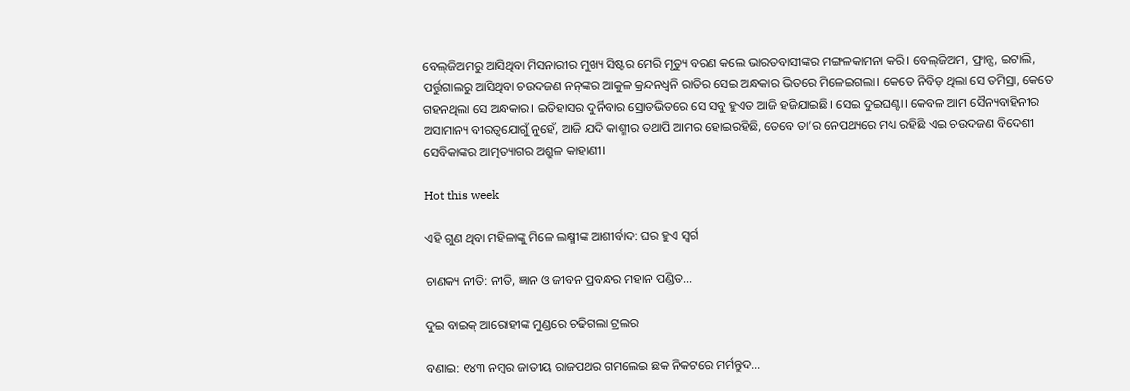ବେଲ୍‌ଜିଅମରୁ ଆସିଥିବା ମିସନାରୀର ମୁଖ୍ୟ ସିଷ୍ଟର ମେରି ମୃତ୍ୟୁ ବରଣ କଲେ ଭାରତବାସୀଙ୍କର ମଙ୍ଗଳକାମନା କରି। ବେଲ୍‌ଜିଅମ, ଫ୍ରାନ୍ସ, ଇଟାଲି, ପର୍ତ୍ତୁଗାଲରୁ ଆସିଥିବା ଚଉଦଜଣ ନନ୍‌ଙ୍କର ଆକୁଳ କ୍ରନ୍ଦନଧ୍ବନି ରାତିର ସେଇ ଅନ୍ଧକାର ଭିତରେ ମିଳେଇଗଲା। କେତେ ନିବିଡ଼ ଥିଲା ସେ ତମିସ୍ରା, କେତେ ଗହନଥିଲା ସେ ଅନ୍ଧକାର। ଇତିହାସର ଦୁର୍ନିବାର ସ୍ରୋତଭିତରେ ସେ ସବୁ ହୁଏତ ଆଜି ହଜିଯାଇଛି। ସେଇ ଦୁଇଘଣ୍ଟା। କେବଳ ଆମ ସୈନ୍ୟବାହିନୀର ଅସାମାନ୍ୟ ବୀରତ୍ବଯୋଗୁଁ ନୁହେଁ, ଆଜି ଯଦି କାଶ୍ମୀର ତଥାପି ଆମର ହୋଇରହିଛି, ତେବେ ତା’ର ନେପଥ୍ୟରେ ମଧ୍ୟ ରହିଛି ଏଇ ଚଉଦଜଣ ବିଦେଶୀ ସେବିକାଙ୍କର ଆତ୍ମତ୍ୟାଗର ଅଶ୍ରୁଳ କାହାଣୀ।

Hot this week

ଏହି ଗୁଣ ଥିବା ମହିଳାଙ୍କୁ ମିଳେ ଲକ୍ଷ୍ମୀଙ୍କ ଆଶୀର୍ବାଦ: ଘର ହୁଏ ସ୍ୱର୍ଗ

ଚାଣକ୍ୟ ନୀତି: ନୀତି, ଜ୍ଞାନ ଓ ଜୀବନ ପ୍ରବନ୍ଧର ମହାନ ପଣ୍ଡିତ...

ଦୁଇ ବାଇକ୍‌ ଆରୋହୀଙ୍କ ମୁଣ୍ଡରେ ଚଢିଗଲା ଟ୍ରଲର

ବଣାଇ: ୧୪୩ ନମ୍ବର ଜାତୀୟ ରାଜପଥର ଗମଲେଇ ଛକ ନିକଟରେ ମର୍ମନ୍ତୁଦ...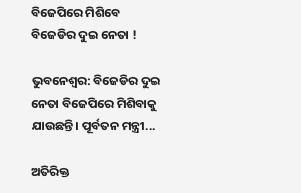ବିଜେପିରେ ମିଶିବେ ବିଜେଡିର ଦୁଇ ନେତା !

ଭୁବନେଶ୍ଵର: ବିଜେଡିର ଦୁଇ ନେତା ବିଜେପିରେ ମିଶିବାକୁ ଯାଉଛନ୍ତି। ପୂର୍ବତନ ମନ୍ତ୍ରୀ...

ଅତିରିକ୍ତ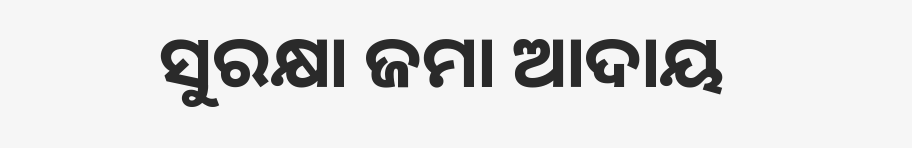ସୁରକ୍ଷା ଜମା ଆଦାୟ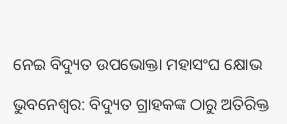ନେଇ ବିଦ୍ୟୁତ ଉପଭୋକ୍ତା ମହାସଂଘ କ୍ଷୋଭ

ଭୁବନେଶ୍ୱର: ବିଦ୍ୟୁତ ଗ୍ରାହକଙ୍କ ଠାରୁ ଅତିରିକ୍ତ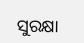ସୁରକ୍ଷା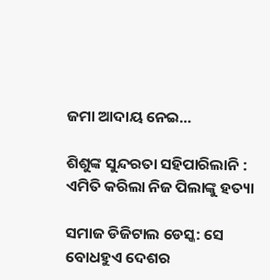ଜମା ଆଦାୟ ନେଇ...

ଶିଶୁଙ୍କ ସୁନ୍ଦରତା ସହିପାରିଲାନି : ଏମିତି କରିଲା ନିଜ ପିଲାଙ୍କୁ ହତ୍ୟା

ସମାଜ ଡିଜିଟାଲ ଡେସ୍କ: ସେ ବୋଧହୁଏ ଦେଶର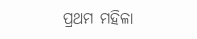ପ୍ରଥମ ମହିଳା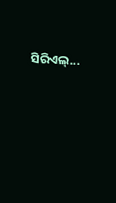ସିରିଏଲ୍...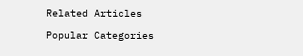Related Articles

Popular Categories